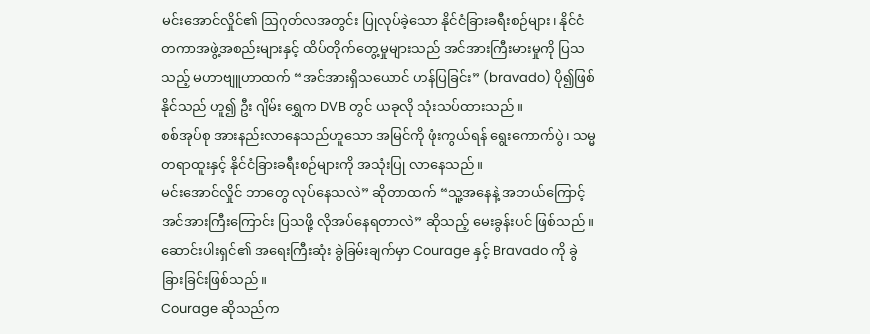မင်းအောင်လှိုင်၏ ဩဂုတ်လအတွင်း ပြုလုပ်ခဲ့သော နိုင်ငံခြားခရီးစဉ်များ၊ နိုင်ငံတကာအဖွဲ့အစည်းများနှင့် ထိပ်တိုက်တွေ့မှုများသည် အင်အားကြီးမားမှုကို ပြသသည့် မဟာဗျူဟာထက် “အင်အားရှိသယောင် ဟန်ပြခြင်း” (bravado) ပို၍ဖြစ်နိုင်သည် ဟူ၍ ဦး ဂျိမ်း ရွှေက DVB တွင် ယခုလို သုံးသပ်ထားသည်။
စစ်အုပ်စု အားနည်းလာနေသည်ဟူသော အမြင်ကို ဖုံးကွယ်ရန် ရွေးကောက်ပွဲ၊ သမ္မတရာထူးနှင့် နိုင်ငံခြားခရီးစဉ်များကို အသုံးပြု လာနေသည်။
မင်းအောင်လှိုင် ဘာတွေ လုပ်နေသလဲ” ဆိုတာထက် “သူ့အနေနဲ့ အဘယ်ကြောင့် အင်အားကြီးကြောင်း ပြသဖို့ လိုအပ်နေရတာလဲ” ဆိုသည့် မေးခွန်းပင် ဖြစ်သည်။
ဆောင်းပါးရှင်၏ အရေးကြီးဆုံး ခွဲခြမ်းချက်မှာ Courage နှင့် Bravado ကို ခွဲခြားခြင်းဖြစ်သည်။
Courage ဆိုသည်က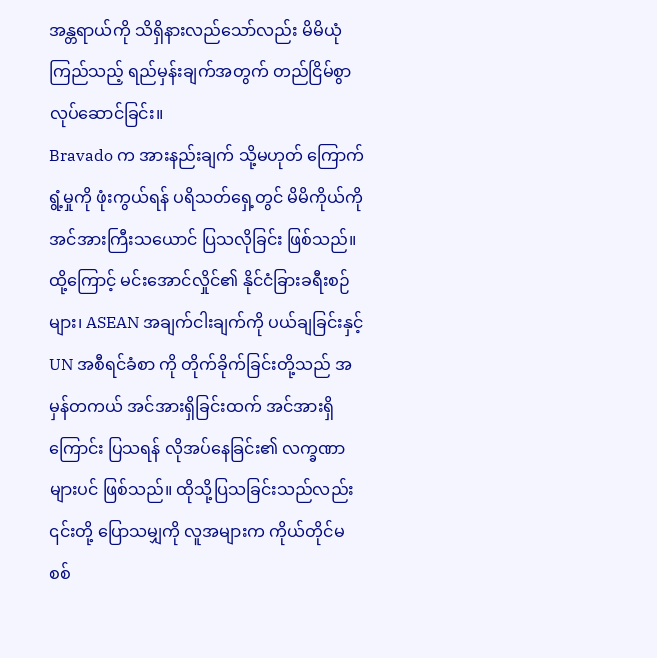အန္တရာယ်ကို သိရှိနားလည်သော်လည်း မိမိယုံကြည်သည့် ရည်မှန်းချက်အတွက် တည်ငြိမ်စွာ လုပ်ဆောင်ခြင်း။
Bravado က အားနည်းချက် သို့မဟုတ် ကြောက်ရွံ့မှုကို ဖုံးကွယ်ရန် ပရိသတ်ရှေ့တွင် မိမိကိုယ်ကို အင်အားကြီးသယောင် ပြသလိုခြင်း ဖြစ်သည်။
ထို့ကြောင့် မင်းအောင်လှိုင်၏ နိုင်ငံခြားခရီးစဉ်များ၊ ASEAN အချက်ငါးချက်ကို ပယ်ချခြင်းနှင့် UN အစီရင်ခံစာ ကို တိုက်ခိုက်ခြင်းတို့သည် အမှန်တကယ် အင်အားရှိခြင်းထက် အင်အားရှိကြောင်း ပြသရန် လိုအပ်နေခြင်း၏ လက္ခဏာ များပင် ဖြစ်သည်။ ထိုသို့ပြသခြင်းသည်လည်း ၎င်းတို့ ပြောသမျှကို လူအများက ကိုယ်တိုင်မစစ်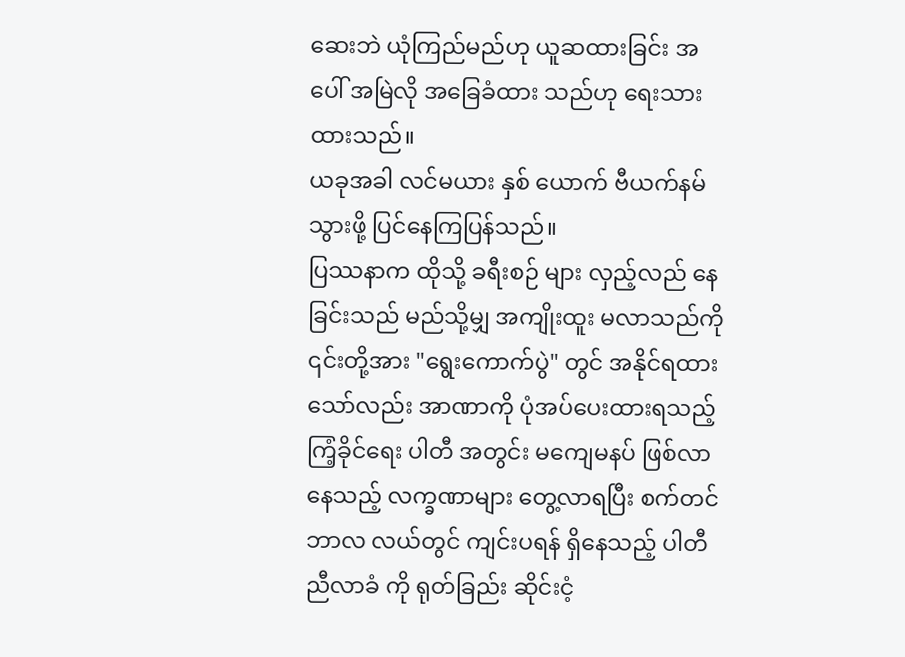ဆေးဘဲ ယုံကြည်မည်ဟု ယူဆထားခြင်း အပေါ် အမြဲလို အခြေခံထား သည်ဟု ရေးသားထားသည်။
ယခုအခါ လင်မယား နှစ် ယောက် ဗီယက်နမ် သွားဖို့ ပြင်နေကြပြန်သည်။
ပြဿနာက ထိုသို့ ခရီးစဉ် များ လှည့်လည် နေခြင်းသည် မည်သို့မျှ အကျိုးထူး မလာသည်ကို ၎င်းတို့အား "ရွေးကောက်ပွဲ" တွင် အနိုင်ရထားသော်လည်း အာဏာကို ပုံအပ်ပေးထားရသည့် ကြံ့ခိုင်ရေး ပါတီ အတွင်း မကျေမနပ် ဖြစ်လာနေသည့် လက္ခဏာများ တွေ့လာရပြီး စက်တင်ဘာလ လယ်တွင် ကျင်းပရန် ရှိနေသည့် ပါတီ ညီလာခံ ကို ရုတ်ခြည်း ဆိုင်းငံ့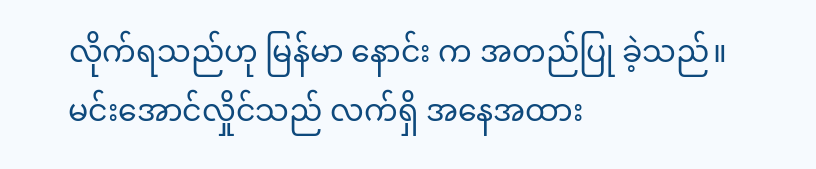လိုက်ရသည်ဟု မြန်မာ နောင်း က အတည်ပြု ခဲ့သည်။
မင်းအောင်လှိုင်သည် လက်ရှိ အနေအထား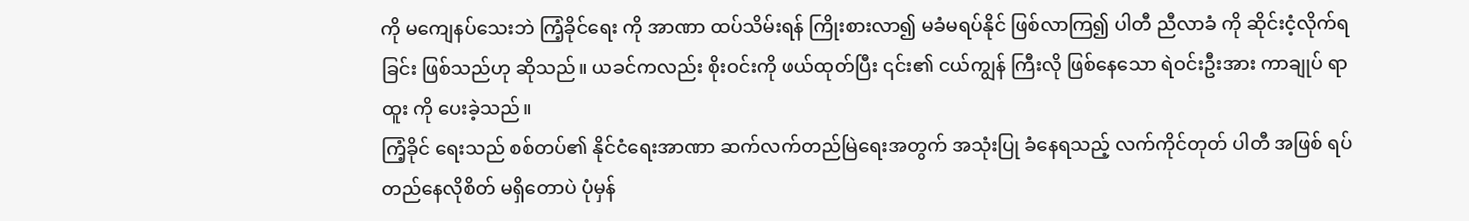ကို မကျေနပ်သေးဘဲ ကြံ့ခိုင်ရေး ကို အာဏာ ထပ်သိမ်းရန် ကြိုးစားလာ၍ မခံမရပ်နိုင် ဖြစ်လာကြ၍ ပါတီ ညီလာခံ ကို ဆိုင်းငံ့လိုက်ရခြင်း ဖြစ်သည်ဟု ဆိုသည်။ ယခင်ကလည်း စိုးဝင်းကို ဖယ်ထုတ်ပြီး ၎င်း၏ ငယ်ကျွန် ကြီးလို ဖြစ်နေသော ရဲဝင်းဦးအား ကာချုပ် ရာထူး ကို ပေးခဲ့သည်။
ကြံ့ခိုင် ရေးသည် စစ်တပ်၏ နိုင်ငံရေးအာဏာ ဆက်လက်တည်မြဲရေးအတွက် အသုံးပြု ခံနေရသည့် လက်ကိုင်တုတ် ပါတီ အဖြစ် ရပ်တည်နေလိုစိတ် မရှိတောပဲ ပုံမှန်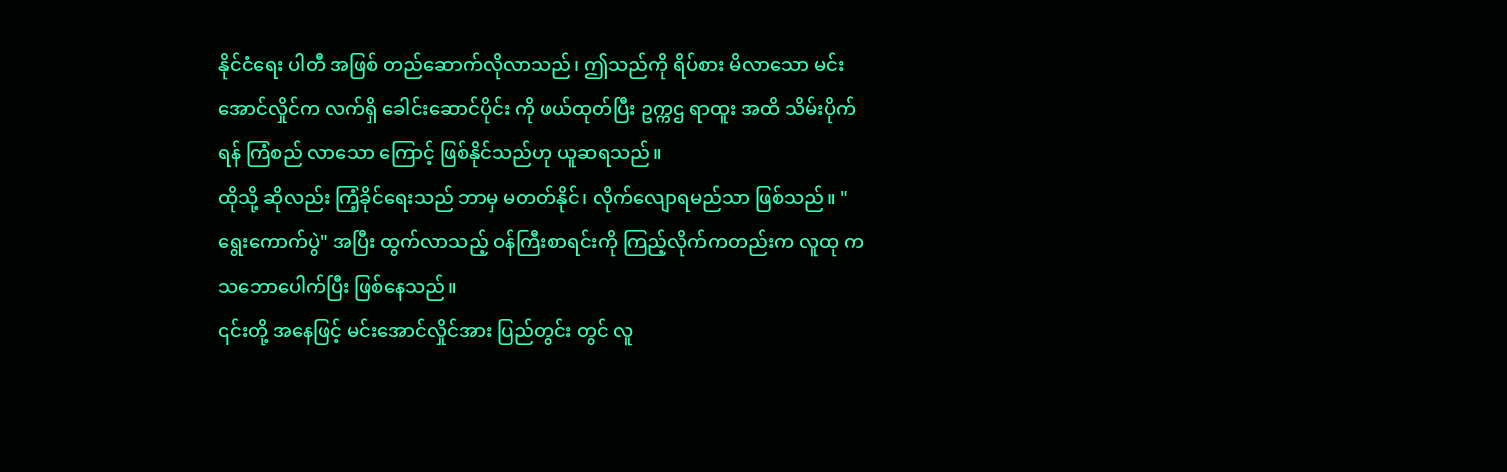နိုင်ငံရေး ပါတီ အဖြစ် တည်ဆောက်လိုလာသည်၊ ဤသည်ကို ရိပ်စား မိလာသော မင်းအောင်လှိုင်က လက်ရှိ ခေါင်းဆောင်ပိုင်း ကို ဖယ်ထုတ်ပြီး ဥက္ကဌ ရာထူး အထိ သိမ်းပိုက်ရန် ကြံစည် လာသော ကြောင့် ဖြစ်နိုင်သည်ဟု ယူဆရသည်။
ထိုသို့ ဆိုလည်း ကြံ့ခိုင်ရေးသည် ဘာမှ မတတ်နိုင်၊ လိုက်လျောရမည်သာ ဖြစ်သည်။ "ရွေးကောက်ပွဲ" အပြီး ထွက်လာသည့် ဝန်ကြီးစာရင်းကို ကြည့်လိုက်ကတည်းက လူထု က သဘောပေါက်ပြီး ဖြစ်နေသည်။
၎င်းတို့ အနေဖြင့် မင်းအောင်လှိုင်အား ပြည်တွင်း တွင် လူ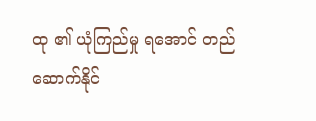ထု ၏ ယုံကြည်မှု ရအောင် တည်ဆောက်နိုင်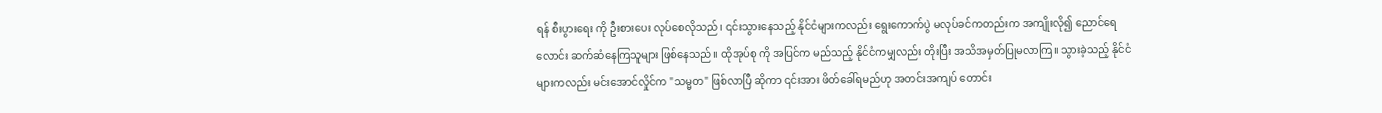ရန် စီးပွားရေး ကို ဦးစားပေး လုပ်စေလိုသည်၊ ၎င်းသွားနေသည့် နိုင်ငံများကလည်း ရွေးကောက်ပွဲ မလုပ်ခင်ကတည်းက အကျိုးလို၍ ညောင်ရေ လောင်း ဆက်ဆံနေကြသူများ ဖြစ်နေသည်။ ထိုအုပ်စု ကို အပြင်က မည်သည့် နိုင်ငံကမျှလည်း တိုးပြီး အသိအမှတ်ပြုမလာကြ။ သွားခဲ့သည့် နိုင်ငံများကလည်း မင်းအောင်လှိုင်က "သမ္မတ" ဖြစ်လာပြီ ဆိုကာ ၎င်းအား ဖိတ်ခေါ်ရမည်ဟု အတင်းအကျပ် တောင်း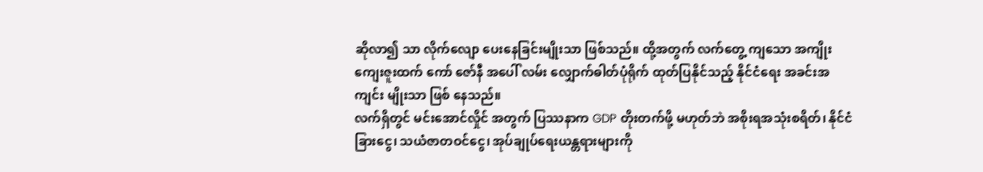ဆိုလာ၍ သာ လိုက်လျော ပေးနေခြင်းမျိုးသာ ဖြစ်သည်။ ထို့အတွက် လက်တွေ့ ကျသော အကျိုး ကျေးဇူးထက် ကော် ဇော်နီ အပေါ် လမ်း လျှောက်ဓါတ်ပုံရိုက် ထုတ်ပြနိုင်သည့် နိုင်ငံရေး အခင်းအကျင်း မျိုးသာ ဖြစ် နေသည်။
လက်ရှိတွင် မင်းအောင်လှိုင် အတွက် ပြဿနာက GDP တိုးတက်ဖို့ မဟုတ်ဘဲ အစိုးရအသုံးစရိတ်၊ နိုင်ငံခြားငွေ၊ သယံဇာတဝင်ငွေ၊ အုပ်ချုပ်ရေးယန္တရားများကို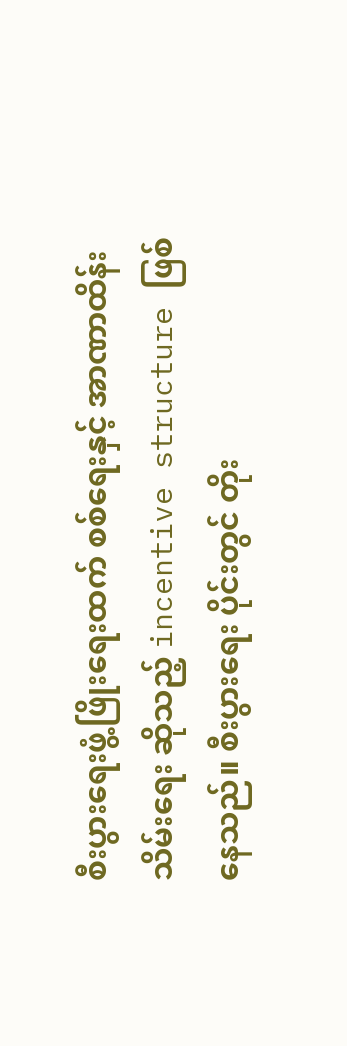စီးပွားရေးဖွံ့ဖြိုးရေးထက် စစ်ရေးနှင့် အာဏာထိန်းသိမ်းရေး ဆိုသည့် incentive structure ဖြစ်နေသည်။ စီးပွားရေး ပိုင်းတွင် တိုး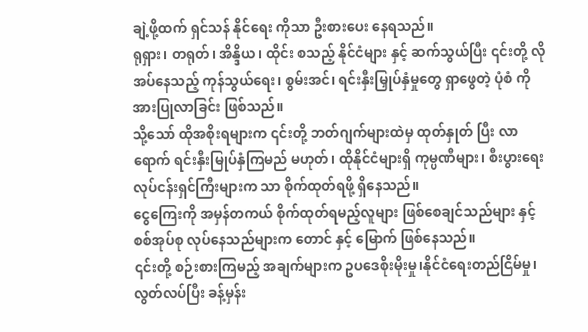ချဲ့ဖို့ထက် ရှင်သန် နိုင်ရေး ကိုသာ ဦးစားပေး နေရသည်။
ရုရှား၊ တရုတ်၊ အိန္ဒိယ၊ ထိုင်း စသည့် နိုင်ငံများ နှင့် ဆက်သွယ်ပြီး ၎င်းတို့ လိုအပ်နေသည့် ကုန်သွယ်ရေး၊ စွမ်းအင်၊ ရင်းနှီးမြှုပ်နှံမှုတွေ ရှာဖွေတဲ့ ပုံစံ ကို အားပြုလာခြင်း ဖြစ်သည်။
သို့သော် ထိုအစိုးရများက ၎င်းတို့ ဘတ်ဂျက်များထဲမှ ထုတ်နှုတ် ပြီး လာရောက် ရင်းနှီးမြုပ်နှံကြမည် မဟုတ်၊ ထိုနိုင်ငံများရှိ ကုမ္ပဏီများ၊ စီးပွားရေး လုပ်ငန်းရှင်ကြီးများက သာ စိုက်ထုတ်ရဖို့ ရှိနေသည်။
ငွေကြေးကို အမှန်တကယ် စိုက်ထုတ်ရမည့်လူများ ဖြစ်စေချင်သည်များ နှင့် စစ်အုပ်စု လုပ်နေသည်များက တောင် နှင့် မြောက် ဖြစ်နေသည်။
၎င်းတို့ စဉ်းစားကြမည့် အချက်များက ဥပဒေစိုးမိုးမှု၊နိုင်ငံရေးတည်ငြိမ်မှု၊ လွတ်လပ်ပြီး ခန့်မှန်း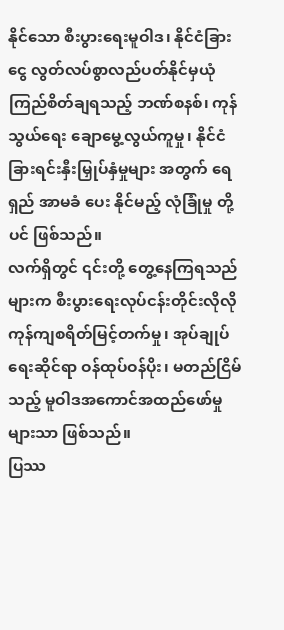နိုင်သော စီးပွားရေးမူဝါဒ၊ နိုင်ငံခြားငွေ လွတ်လပ်စွာလည်ပတ်နိုင်မှယုံကြည်စိတ်ချရသည့် ဘဏ်စနစ်၊ ကုန်သွယ်ရေး ချောမွေ့လွယ်ကူမှု၊ နိုင်ငံခြားရင်းနှီးမြှုပ်နှံမှုများ အတွက် ရေရှည် အာမခံ ပေး နိုင်မည့် လုံခြုံမှု တို့ ပင် ဖြစ်သည်။
လက်ရှိတွင် ၎င်းတို့ တွေ့နေကြရသည်များက စီးပွားရေးလုပ်ငန်းတိုင်းလိုလို ကုန်ကျစရိတ်မြင့်တက်မှု၊ အုပ်ချုပ်ရေးဆိုင်ရာ ဝန်ထုပ်ဝန်ပိုး၊ မတည်ငြိမ်သည့် မူဝါဒအကောင်အထည်ဖော်မှု များသာ ဖြစ်သည်။
ပြဿ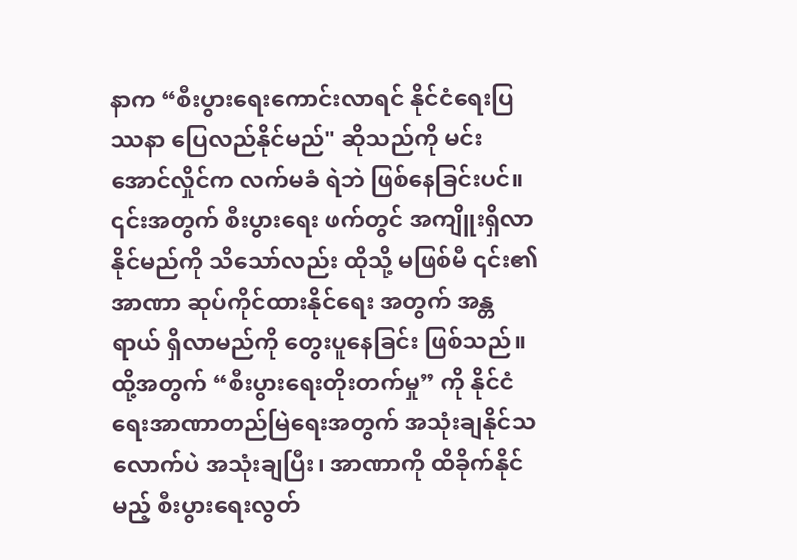နာက “စီးပွားရေးကောင်းလာရင် နိုင်ငံရေးပြဿနာ ပြေလည်နိုင်မည်" ဆိုသည်ကို မင်းအောင်လှိုင်က လက်မခံ ရဲဘဲ ဖြစ်နေခြင်းပင်။ ၎င်းအတွက် စီးပွားရေး ဖက်တွင် အကျိူးရှိလာနိုင်မည်ကို သိသော်လည်း ထိုသို့ မဖြစ်မီ ၎င်း၏ အာဏာ ဆုပ်ကိုင်ထားနိုင်ရေး အတွက် အန္တရာယ် ရှိလာမည်ကို တွေးပူနေခြင်း ဖြစ်သည်။
ထို့အတွက် “စီးပွားရေးတိုးတက်မှု” ကို နိုင်ငံရေးအာဏာတည်မြဲရေးအတွက် အသုံးချနိုင်သလောက်ပဲ အသုံးချပြီး၊ အာဏာကို ထိခိုက်နိုင်မည့် စီးပွားရေးလွတ်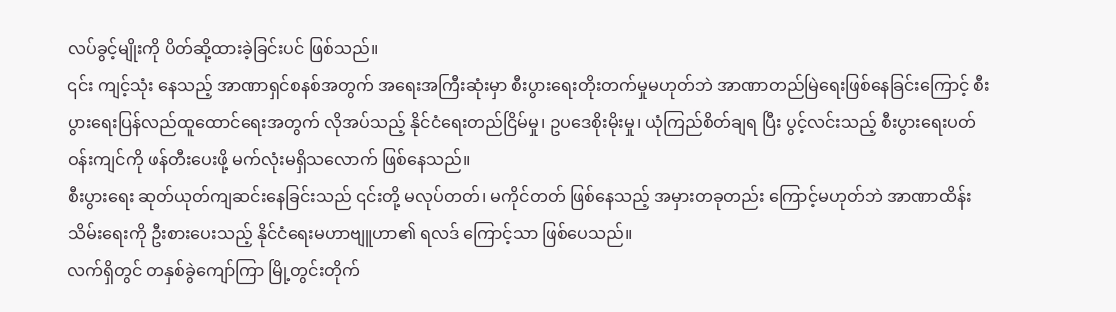လပ်ခွင့်မျိုးကို ပိတ်ဆို့ထားခဲ့ခြင်းပင် ဖြစ်သည်။
၎င်း ကျင့်သုံး နေသည့် အာဏာရှင်စနစ်အတွက် အရေးအကြီးဆုံးမှာ စီးပွားရေးတိုးတက်မှုမဟုတ်ဘဲ အာဏာတည်မြဲရေးဖြစ်နေခြင်းကြောင့် စီးပွားရေးပြန်လည်ထူထောင်ရေးအတွက် လိုအပ်သည့် နိုင်ငံရေးတည်ငြိမ်မှု၊ ဥပဒေစိုးမိုးမှု၊ ယုံကြည်စိတ်ချရ ပြီး ပွင့်လင်းသည့် စီးပွားရေးပတ်ဝန်းကျင်ကို ဖန်တီးပေးဖို့ မက်လုံးမရှိသလောက် ဖြစ်နေသည်။
စီးပွားရေး ဆုတ်ယုတ်ကျဆင်းနေခြင်းသည် ၎င်းတို့ မလုပ်တတ်၊ မကိုင်တတ် ဖြစ်နေသည့် အမှားတခုတည်း ကြောင့်မဟုတ်ဘဲ အာဏာထိန်းသိမ်းရေးကို ဦးစားပေးသည့် နိုင်ငံရေးမဟာဗျူဟာ၏ ရလဒ် ကြောင့်သာ ဖြစ်ပေသည်။
လက်ရှိတွင် တနှစ်ခွဲကျော်ကြာ မြို့တွင်းတိုက်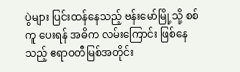ပွဲများ ပြင်းထန်နေသည့် ဗန်းမော်မြို့သို့ စစ်ကူ ပေးရန် အဓိက လမ်းကြောင်း ဖြစ်နေသည့် ဧရာဝတီမြစ်အတိုင်း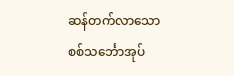ဆန်တက်လာသော စစ်သင်္ဘောအုပ်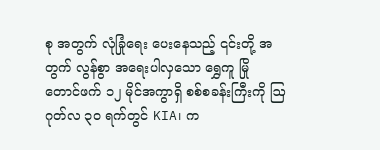စု အတွက် လုံခြုံရေး ပေးနေသည့် ၎င်းတို့ အတွက် လွန်စွာ အရေးပါလှသော ရွှေကူ မြို တောင်ဖက် ၁၂ မိုင်အကွာရှိ စစ်စခန်းကြီးကို ဩဂုတ်လ ၃၀ ရက်တွင် KIA၊ က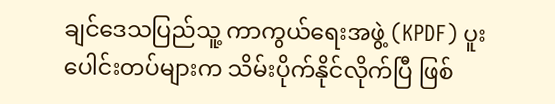ချင်ဒေသပြည်သူ့ ကာကွယ်ရေးအဖွဲ့ (KPDF) ပူးပေါင်းတပ်များက သိမ်းပိုက်နိုင်လိုက်ပြီ ဖြစ်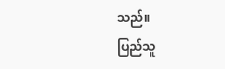သည်။
ပြည်သူ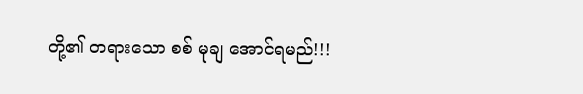တို့၏ တရားသော စစ် မုချ အောင်ရမည်!!!